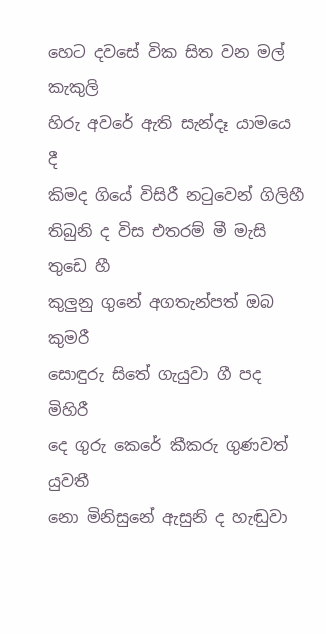හෙට දවසේ වික සිත වන මල් කැකුලි
හිරු අවරේ ඇති සැන්දෑ යාමයෙ දී
කිමද ගියේ විසිරී නටුවෙන් ගිලිහී
තිබුනි ද විස එතරම් මී මැසි තුඩෙ හී
කුලුනු ගුනේ අගතැන්පත් ඔබ කුමරී
සොඳුරු සිතේ ගැයුවා ගී පද මිහිරී
දෙ ගුරු කෙරේ කීකරු ගුණවත් යුවතී
නො මිනිසුනේ ඇසුනි ද හැඬුවා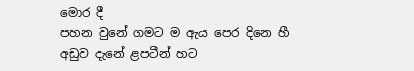මොර දී
පහන වුනේ ගමට ම ඇය පෙර දිනෙ හී
අඩුව දැනේ ළපටීන් හට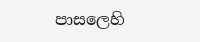පාසලෙහි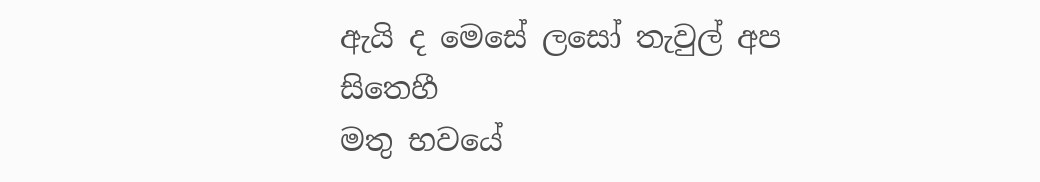ඇයි ද මෙසේ ලසෝ තැවුල් අප සිතෙහී
මතු භවයේ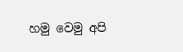හමු වෙමු අපි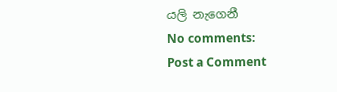යලි නැගෙනී
No comments:
Post a Comment